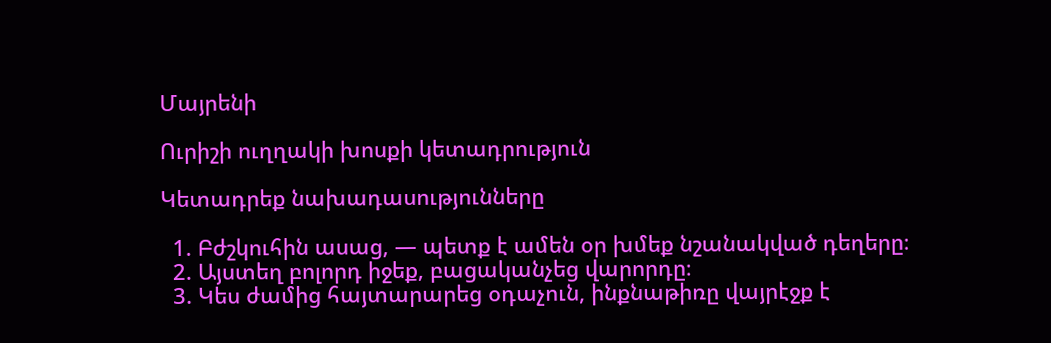Մայրենի

Ուրիշի ուղղակի խոսքի կետադրություն

Կետադրեք նախադասությունները

  1. Բժշկուհին ասաց, — պետք է ամեն օր խմեք նշանակված դեղերը։
  2. Այստեղ բոլորդ իջեք, բացականչեց վարորդը։
  3. Կես ժամից հայտարարեց օդաչուն, ինքնաթիռը վայրէջք է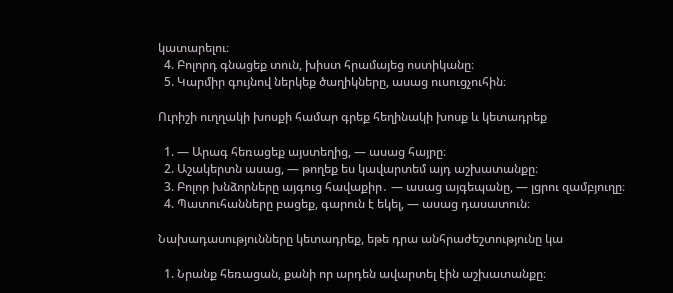կատարելու։
  4. Բոլորդ գնացեք տուն, խիստ հրամայեց ոստիկանը։
  5. Կարմիր գույնով ներկեք ծաղիկները, ասաց ուսուցչուհին։

Ուրիշի ուղղակի խոսքի համար գրեք հեղինակի խոսք և կետադրեք

  1. — Արագ հեռացեք այստեղից, — ասաց հայրը։
  2. Աշակերտն ասաց, — թողեք ես կավարտեմ այդ աշխատանքը։
  3. Բոլոր խնձորները այգուց հավաքիր․ — ասաց այգեպանը, — լցրու զամբյուղը։
  4. Պատուհանները բացեք, գարուն է եկել, — ասաց դասատուն։

Նախադասությունները կետադրեք, եթե դրա անհրաժեշտությունը կա

  1. Նրանք հեռացան, քանի որ արդեն ավարտել էին աշխատանքը։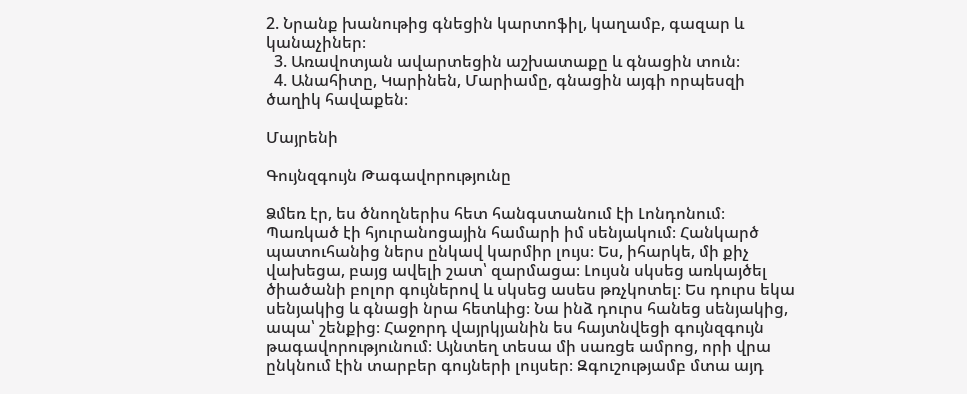2. Նրանք խանութից գնեցին կարտոֆիլ, կաղամբ, գազար և կանաչիներ։
  3. Առավոտյան ավարտեցին աշխատաքը և գնացին տուն։
  4. Անահիտը, Կարինեն, Մարիամը, գնացին այգի որպեսզի ծաղիկ հավաքեն։

Մայրենի

Գույնզգույն Թագավորությունը

Ձմեռ էր, ես ծնողներիս հետ հանգստանում էի Լոնդոնում։ Պառկած էի հյուրանոցային համարի իմ սենյակում։ Հանկարծ պատուհանից ներս ընկավ կարմիր լույս։ Ես, իհարկե, մի քիչ վախեցա, բայց ավելի շատ՝ զարմացա։ Լույսն սկսեց առկայծել ծիածանի բոլոր գույներով և սկսեց ասես թռչկոտել։ Ես դուրս եկա սենյակից և գնացի նրա հետևից։ Նա ինձ դուրս հանեց սենյակից, ապա՝ շենքից։ Հաջորդ վայրկյանին ես հայտնվեցի գույնզգույն թագավորությունում։ Այնտեղ տեսա մի սառցե ամրոց, որի վրա ընկնում էին տարբեր գույների լույսեր։ Զգուշությամբ մտա այդ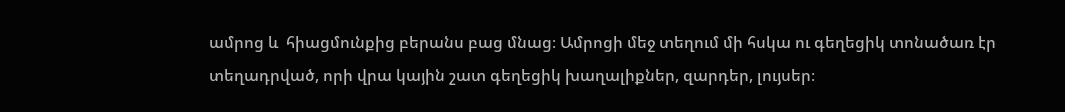ամրոց և  հիացմունքից բերանս բաց մնաց։ Ամրոցի մեջ տեղում մի հսկա ու գեղեցիկ տոնածառ էր տեղադրված, որի վրա կային շատ գեղեցիկ խաղալիքներ, զարդեր, լույսեր։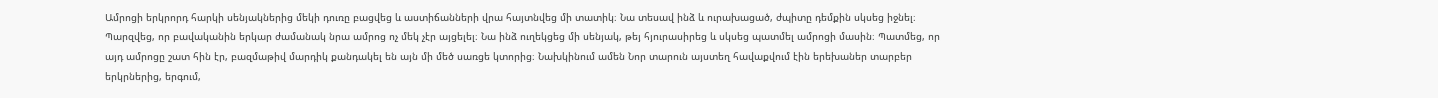Ամրոցի երկրորդ հարկի սենյակներից մեկի դուռը բացվեց և աստիճանների վրա հայտնվեց մի տատիկ։ Նա տեսավ ինձ և ուրախացած, ժպիտը դեմքին սկսեց իջնել։ Պարզվեց, որ բավականին երկար ժամանակ նրա ամրոց ոչ մեկ չէր այցելել։ Նա ինձ ուղեկցեց մի սենյակ, թեյ հյուրասիրեց և սկսեց պատմել ամրոցի մասին։ Պատմեց, որ այդ ամրոցը շատ հին էր, բազմաթիվ մարդիկ քանդակել են այն մի մեծ սառցե կտորից։ Նախկինում ամեն Նոր տարուն այստեղ հավաքվում էին երեխաներ տարբեր երկրներից, երգում,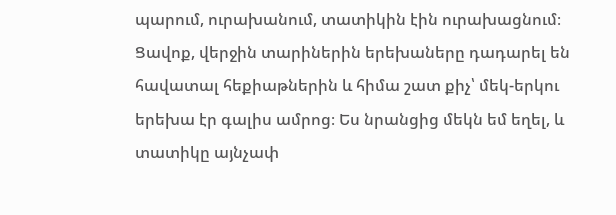պարում, ուրախանում, տատիկին էին ուրախացնում։ Ցավոք, վերջին տարիներին երեխաները դադարել են հավատալ հեքիաթներին և հիմա շատ քիչ՝ մեկ-երկու երեխա էր գալիս ամրոց։ Ես նրանցից մեկն եմ եղել, և տատիկը այնչափ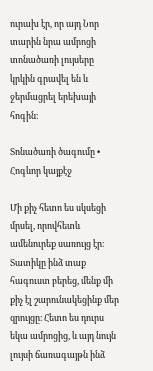ուրախ էր, որ այդ Նոր տարին նրա ամրոցի տոնածառի լույսերը կրկին գրավել են և ջերմացրել երեխայի հոգին։

Տոնածառի ծագումը • Հոգևոր կայքէջ

Մի քիչ հետո ես սկսեցի մրսել, որովհետև ամենուրեք սառույց էր։ Տատիկը ինձ տաք հագուստ բերեց, մենք մի քիչ էլ շարունակեցինք մեր զրույցը։ Հետո ես դուրս եկա ամրոցից, և այդ նույն լույսի ճառագայթն ինձ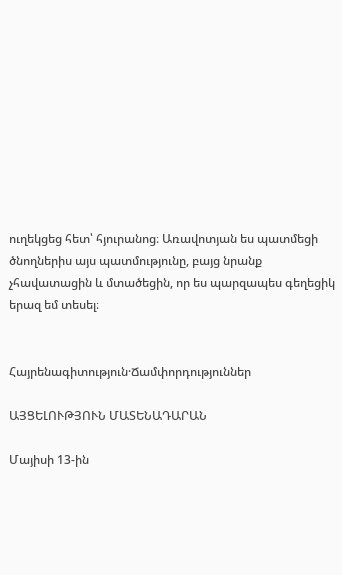ուղեկցեց հետ՝ հյուրանոց։ Առավոտյան ես պատմեցի ծնողներիս այս պատմությունը, բայց նրանք չհավատացին և մտածեցին, որ ես պարզապես գեղեցիկ երազ եմ տեսել։


Հայրենագիտություն·Ճամփորդություններ

ԱՅՑԵԼՈՒԹՅՈՒՆ ՄԱՏԵՆԱԴԱՐԱՆ

Մայիսի 13-ին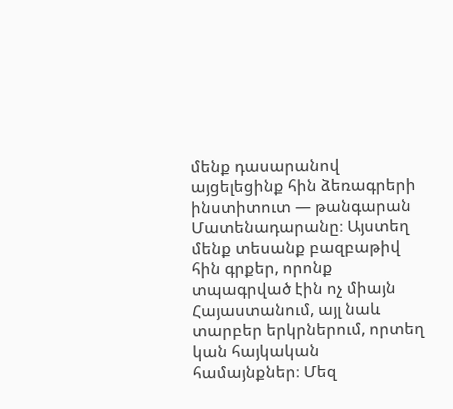մենք դասարանով այցելեցինք հին ձեռագրերի ինստիտուտ — թանգարան Մատենադարանը։ Այստեղ մենք տեսանք բազբաթիվ հին գրքեր, որոնք տպագրված էին ոչ միայն Հայաստանում, այլ նաև տարբեր երկրներում, որտեղ կան հայկական համայնքներ։ Մեզ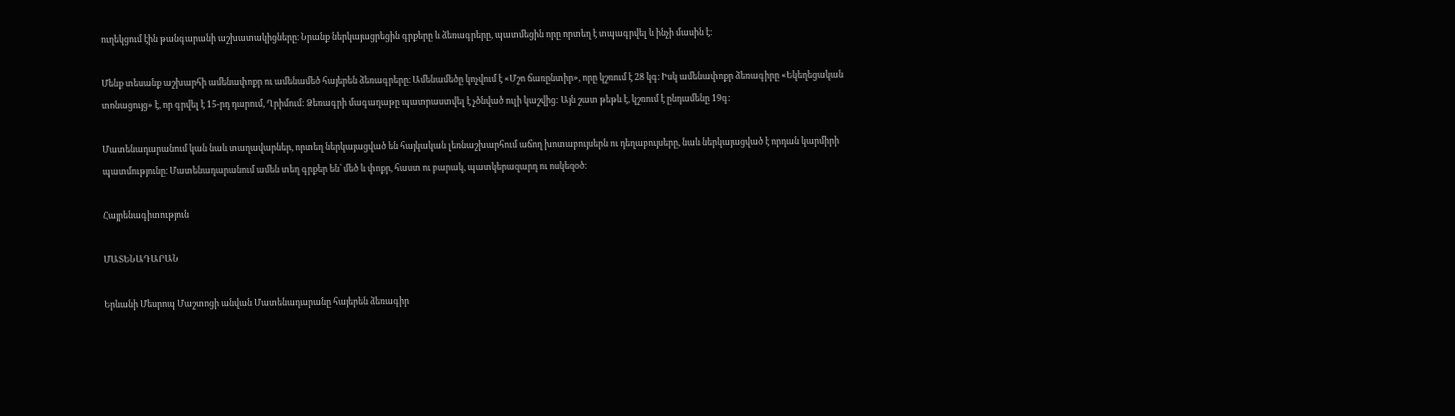ուղեկցում էին թանգարանի աշխատակիցները։ Նրանք ներկայացրեցին գրքերը և ձեռագրերը, պատմեցին որը որտեղ է տպագրվել և ինչի մասին է։

Մենք տեսանք աշխարհի ամենափոքր ու ամենամեծ հայերեն ձեռագրերը։ Ամենամեծը կոչվում է «Մշո ճառընտիր», որը կշռում է 28 կգ։ Իսկ ամենափոքր ձեռագիրը «Եկեղեցական տոնացույց» է, որ գրվել է 15-րդ դարում, Ղրիմում: Ձեռագրի մագաղաթը պատրաստվել է չծնված ուլի կաշվից: Այն շատ թեթև է, կշռում է ընդամենը 19գ:

Մատենադարանում կան նաև տաղավարներ, որտեղ ներկայացված են հայկական լեռնաշխարհում աճող խոտաբույսերն ու դեղաբույսերը, նաև ներկայացված է որդան կարմիրի պատմությունը։ Մատենադարանում ամեն տեղ գրքեր են՝ մեծ և փոքր, հաստ ու բարակ, պատկերազարդ ու ոսկեզօծ։

Հայրենագիտություն

ՄԱՏԵՆԱԴԱՐԱՆ

Երևանի Մեսրոպ Մաշտոցի անվան Մատենադարանը հայերեն ձեռագիր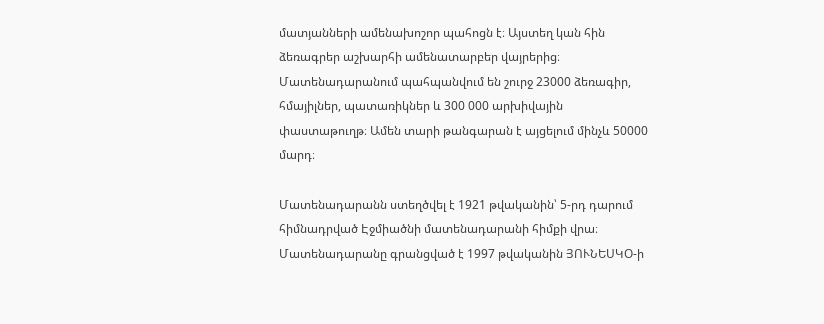մատյանների ամենախոշոր պահոցն է։ Այստեղ կան հին ձեռագրեր աշխարհի ամենատարբեր վայրերից։ Մատենադարանում պահպանվում են շուրջ 23000 ձեռագիր, հմայիլներ, պատառիկներ և 300 000 արխիվային փաստաթուղթ։ Ամեն տարի թանգարան է այցելում մինչև 50000 մարդ։

Մատենադարանն ստեղծվել է 1921 թվականին՝ 5-րդ դարում հիմնադրված Էջմիածնի մատենադարանի հիմքի վրա։ Մատենադարանը գրանցված է 1997 թվականին ՅՈՒՆԵՍԿՕ-ի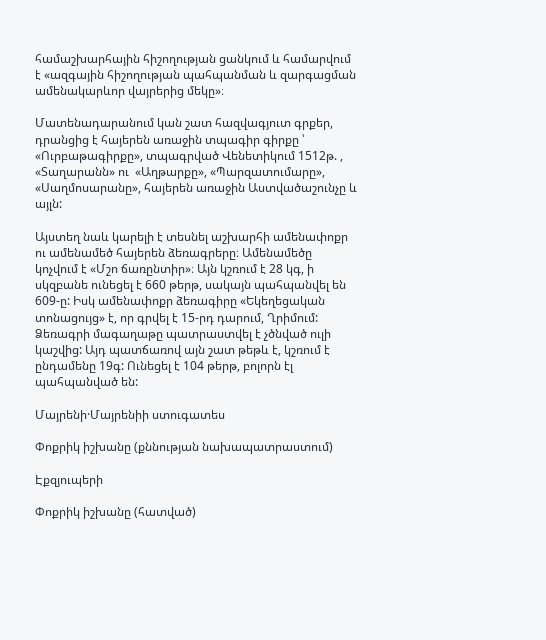համաշխարհային հիշողության ցանկում և համարվում է «ազգային հիշողության պահպանման և զարգացման ամենակարևոր վայրերից մեկը»։

Մատենադարանում կան շատ հազվագյուտ գրքեր, դրանցից է հայերեն առաջին տպագիր գիրքը ՝ «Ուրբաթագիրքը», տպագրված Վենետիկում 1512թ. , «Տաղարանն» ու  «Աղթարքը», «Պարզատումարը», «Սաղմոսարանը», հայերեն առաջին Աստվածաշունչը և այլն:

Այստեղ նաև կարելի է տեսնել աշխարհի ամենափոքր ու ամենամեծ հայերեն ձեռագրերը։ Ամենամեծը կոչվում է «Մշո ճառընտիր»։ Այն կշռում է 28 կգ, ի սկզբանե ունեցել է 660 թերթ, սակայն պահպանվել են 609-ը: Իսկ ամենափոքր ձեռագիրը «Եկեղեցական տոնացույց» է, որ գրվել է 15-րդ դարում, Ղրիմում: Ձեռագրի մագաղաթը պատրաստվել է չծնված ուլի կաշվից: Այդ պատճառով այն շատ թեթև է, կշռում է ընդամենը 19գ: Ունեցել է 104 թերթ, բոլորն էլ պահպանված են:

Մայրենի·Մայրենիի ստուգատես

Փոքրիկ իշխանը (քննության նախապատրաստում)

Էքզյուպերի

Փոքրիկ իշխանը (հատված)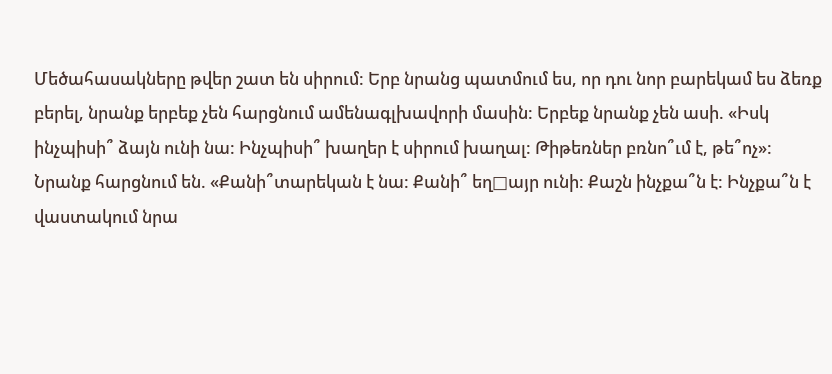Մեծահասակները թվեր շատ են սիրում: Երբ նրանց պատմում ես, որ դու նոր բարեկամ ես ձեռք բերել, նրանք երբեք չեն հարցնում ամենագլխավորի մասին: Երբեք նրանք չեն ասի. «Իսկ ինչպիսի՞ ձայն ունի նա: Ինչպիսի՞ խաղեր է սիրում խաղալ: Թիթեռներ բռնո՞ւմ է, թե՞ոչ»: Նրանք հարցնում են. «Քանի՞տարեկան է նա: Քանի՞ եղ□այր ունի: Քաշն ինչքա՞ն է: Ինչքա՞ն է վաստակում նրա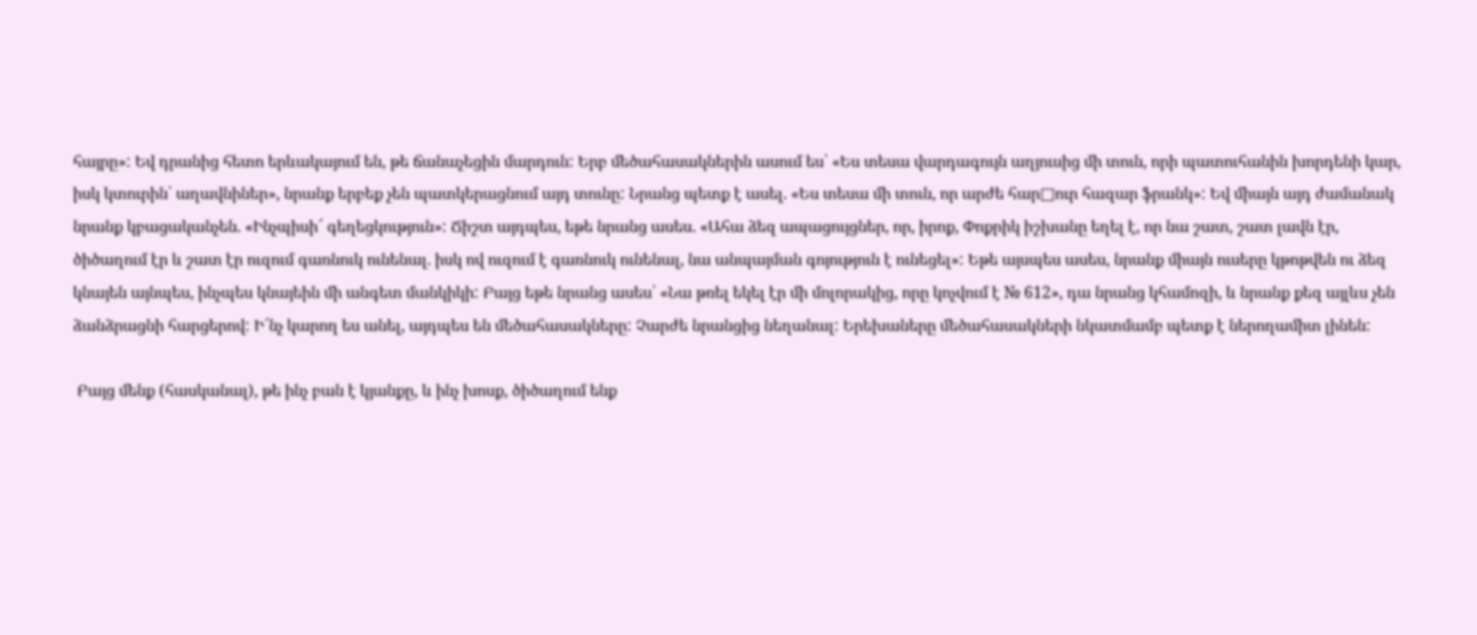հայրը»: Եվ դրանից հետո երևակայում են, թե ճանաչեցին մարդուն: Երբ մեծահասակներին ասում ես՝ «Ես տեսա վարդագույն աղյուսից մի տուն, որի պատուհանին խորդենի կար, իսկ կտուրին՝ աղավնիներ», նրանք երբեք չեն պատկերացնում այդ տունը: Նրանց պետք է ասել. «Ես տեսա մի տուն, որ արժե հար□ուր հազար ֆրանկ»: Եվ միայն այդ ժամանակ նրանք կբացականչեն. «Ինչպիսի՜ գեղեցկություն»: Ճիշտ այդպես, եթե նրանց ասես. «Ահա ձեզ ապացույցներ, որ, իրոք, Փոքրիկ իշխանը եղել է, որ նա շատ, շատ լավն էր, ծիծաղում էր և շատ էր ուզում գառնուկ ունենալ. իսկ ով ուզում է գառնուկ ունենալ, նա անպայման գոյություն է ունեցել»: Եթե այսպես ասես, նրանք միայն ուսերը կթոթվեն ու ձեզ կնայեն այնպես, ինչպես կնայեին մի անգետ մանկիկի: Բայց եթե նրանց ասես՝ «Նա թռել եկել էր մի մոլորակից, որը կոչվում է № 612», դա նրանց կհամոզի, և նրանք քեզ այլևս չեն ձանձրացնի հարցերով: Ի՜նչ կարող ես անել, այդպես են մեծահասակները: Չարժե նրանցից նեղանալ: Երեխաները մեծահասակների նկատմամբ պետք է ներողամիտ լինեն:

 Բայց մենք (հասկանալ), թե ինչ բան է կյանքը, և ինչ խոսք, ծիծաղում ենք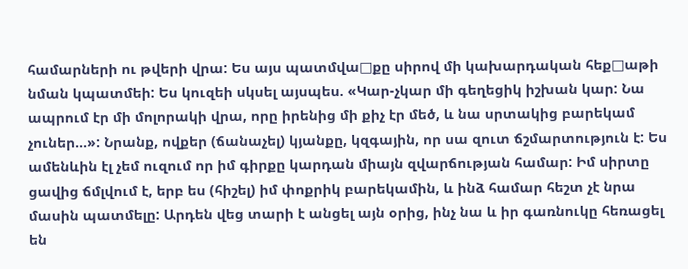համարների ու թվերի վրա: Ես այս պատմվա□քը սիրով մի կախարդական հեք□աթի նման կպատմեի: Ես կուզեի սկսել այսպես. «Կար-չկար մի գեղեցիկ իշխան կար: Նա ապրում էր մի մոլորակի վրա, որը իրենից մի քիչ էր մեծ, և նա սրտակից բարեկամ չուներ…»: Նրանք, ովքեր (ճանաչել) կյանքը, կզգային, որ սա զուտ ճշմարտություն է: Ես ամենևին էլ չեմ ուզում որ իմ գիրքը կարդան միայն զվարճության համար: Իմ սիրտը ցավից ճմլվում է, երբ ես (հիշել) իմ փոքրիկ բարեկամին, և ինձ համար հեշտ չէ նրա մասին պատմելը: Արդեն վեց տարի է անցել այն օրից, ինչ նա և իր գառնուկը հեռացել են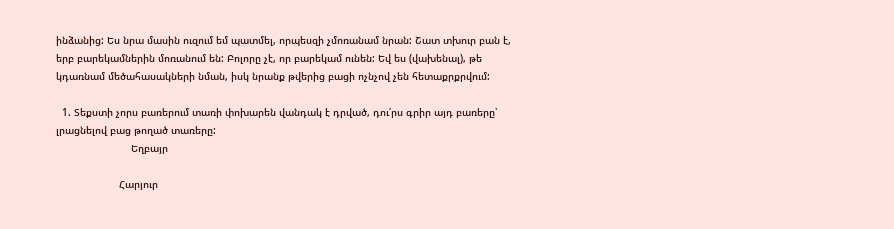ինձանից: Ես նրա մասին ուզում եմ պատմել, որպեսզի չմոռանամ նրան: Շատ տխուր բան է, երբ բարեկամներին մոռանում են: Բոլորը չէ, որ բարեկամ ունեն: Եվ ես (վախենալ), թե կդառնամ մեծահասակների նման, իսկ նրանք թվերից բացի ոչնչով չեն հետաքրքրվում:

  1. Տեքստի չորս բառերում տառի փոխարեն վանդակ է դրված, դու՛րս գրիր այդ բառերը՝ լրացնելով բաց թողած տառերը:
                         Եղբայր

                     Հարյուր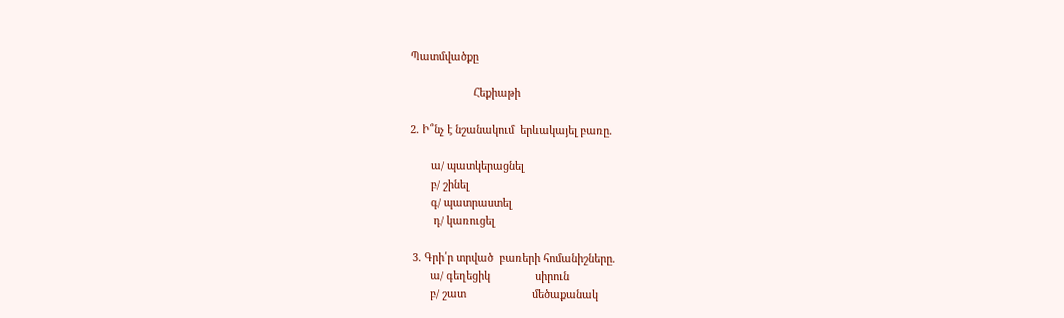Պատմվածքը

                     Հեքիաթի

2. Ի՞նչ է նշանակում  երևակայել բառը.

       ա/ պատկերացնել
       բ/ շինել
       գ/ պատրաստել
        դ/ կառուցել

 3. Գրի՛ր տրված  բառերի հոմանիշները.
       ա/ գեղեցիկ               սիրուն
       բ/ շատ                      մեծաքանակ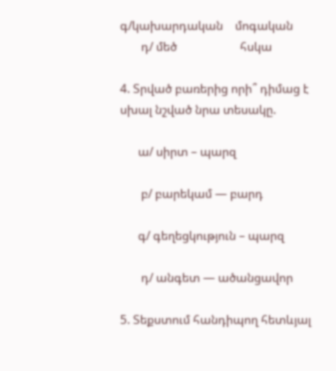գ/կախարդական    մոգական
       դ/ մեծ                     հսկա

4. Տրված բառերից որի՞ դիմաց է սխալ նշված նրա տեսակը.

      ա/ սիրտ – պարզ

       բ/ բարեկամ — բարդ

      գ/ գեղեցկություն – պարզ

       դ/ անգետ — ածանցավոր

5. Տեքստում հանդիպող հետևյալ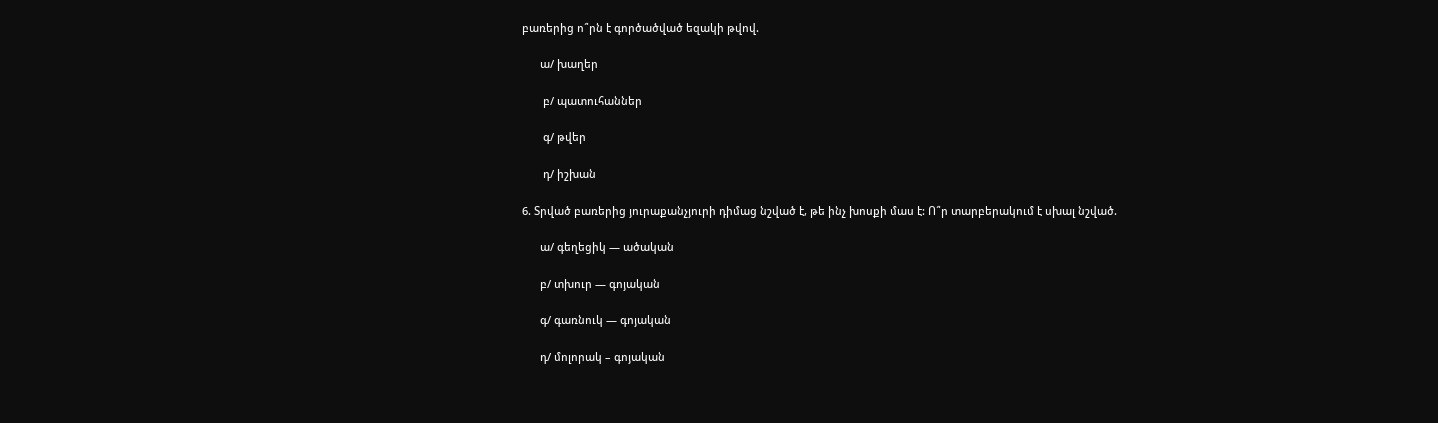բառերից ո՞րն է գործածված եզակի թվով.

      ա/ խաղեր

       բ/ պատուհաններ

       գ/ թվեր

       դ/ իշխան

6. Տրված բառերից յուրաքանչյուրի դիմաց նշված է, թե ինչ խոսքի մաս է: Ո՞ր տարբերակում է սխալ նշված.

      ա/ գեղեցիկ — ածական

      բ/ տխուր — գոյական

      գ/ գառնուկ — գոյական

      դ/ մոլորակ – գոյական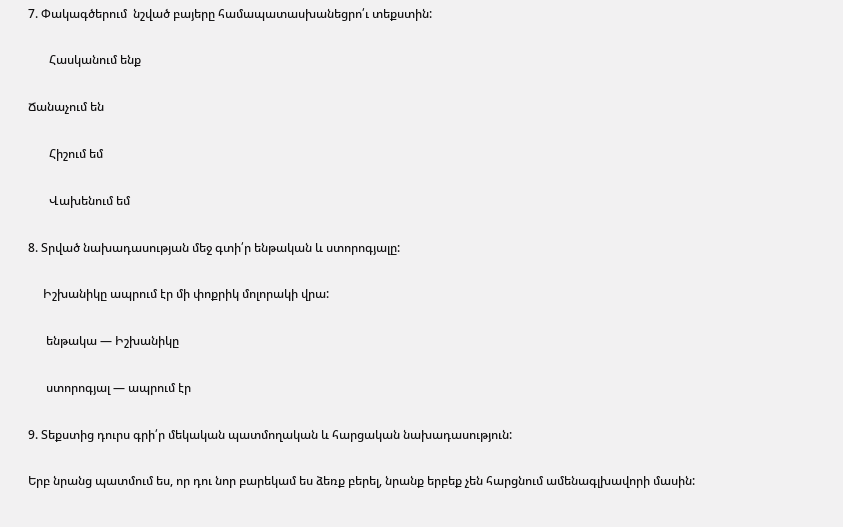7. Փակագծերում  նշված բայերը համապատասխանեցրո՛ւ տեքստին:

       Հասկանում ենք

Ճանաչում են

       Հիշում եմ

       Վախենում եմ

8. Տրված նախադասության մեջ գտի՛ր ենթական և ստորոգյալը:

     Իշխանիկը ապրում էր մի փոքրիկ մոլորակի վրա:

      ենթակա — Իշխանիկը

      ստորոգյալ — ապրում էր

9. Տեքստից դուրս գրի՛ր մեկական պատմողական և հարցական նախադասություն:

Երբ նրանց պատմում ես, որ դու նոր բարեկամ ես ձեռք բերել, նրանք երբեք չեն հարցնում ամենագլխավորի մասին: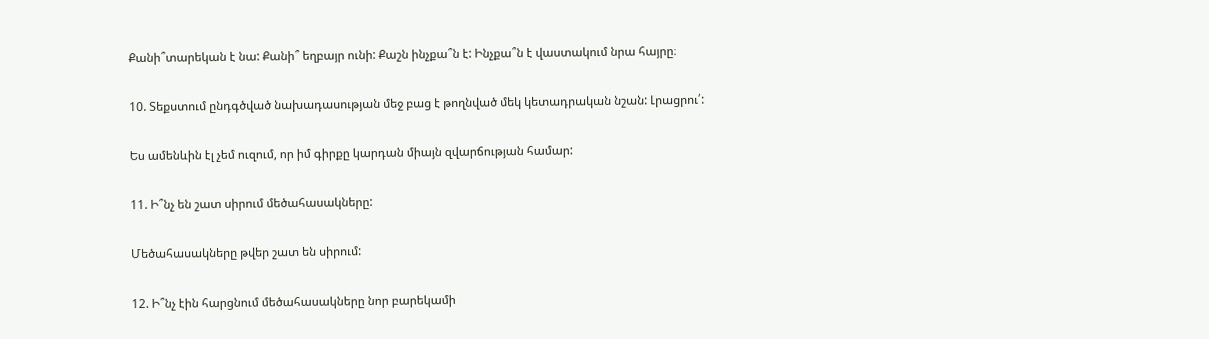Քանի՞տարեկան է նա: Քանի՞ եղբայր ունի: Քաշն ինչքա՞ն է: Ինչքա՞ն է վաստակում նրա հայրը։

10. Տեքստում ընդգծված նախադասության մեջ բաց է թողնված մեկ կետադրական նշան: Լրացրու՛:

Ես ամենևին էլ չեմ ուզում, որ իմ գիրքը կարդան միայն զվարճության համար:

11. Ի՞նչ են շատ սիրում մեծահասակները:

Մեծահասակները թվեր շատ են սիրում:

12. Ի՞նչ էին հարցնում մեծահասակները նոր բարեկամի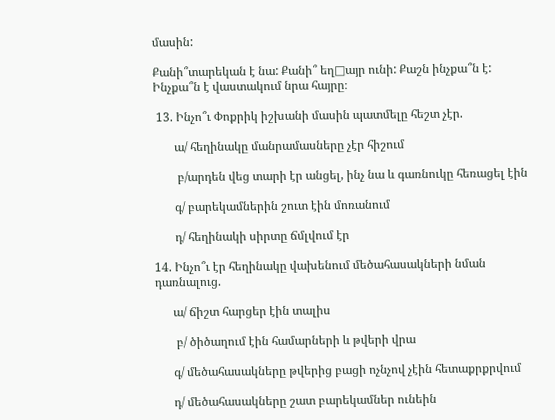մասին:

Քանի՞տարեկան է նա: Քանի՞ եղ□այր ունի: Քաշն ինչքա՞ն է: Ինչքա՞ն է վաստակում նրա հայրը։

 13. Ինչո՞ւ Փոքրիկ իշխանի մասին պատմելը հեշտ չէր.

       ա/ հեղինակը մանրամասները չէր հիշում

        բ/արդեն վեց տարի էր անցել, ինչ նա և գառնուկը հեռացել էին

       գ/ բարեկամներին շուտ էին մոռանում

       դ/ հեղինակի սիրտը ճմլվում էր

14. Ինչո՞ւ էր հեղինակը վախենում մեծահասակների նման դառնալուց.

      ա/ ճիշտ հարցեր էին տալիս

       բ/ ծիծաղում էին համարների և թվերի վրա

      գ/ մեծահասակները թվերից բացի ոչնչով չէին հետաքրքրվում

      դ/ մեծահասակները շատ բարեկամներ ունեին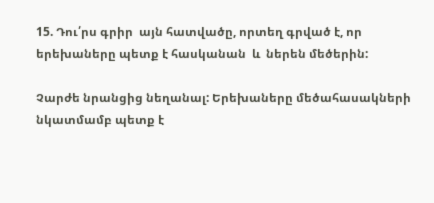15. Դու՛րս գրիր  այն հատվածը, որտեղ գրված է, որ երեխաները պետք է հասկանան  և  ներեն մեծերին:

Չարժե նրանցից նեղանալ: Երեխաները մեծահասակների նկատմամբ պետք է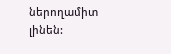ներողամիտ լինեն: